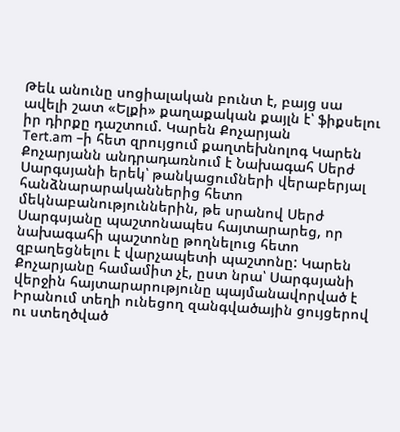Թեև անունը սոցիալական բունտ է, բայց սա ավելի շատ «Ելքի» քաղաքական քայլն է՝ ֆիքսելու իր դիրքը դաշտում. Կարեն Քոչարյան
Tert.am –ի հետ զրույցում քաղտեխնոլոգ Կարեն Քոչարյանն անդրադառնում է Նախագահ Սերժ Սարգսյանի երեկ՝ թանկացումների վերաբերյալ հանձնարարականներից հետո մեկնաբանություններին, թե սրանով Սերժ Սարգսյանը պաշտոնապես հայտարարեց, որ նախագահի պաշտոնը թողնելուց հետո զբաղեցնելու է վարչապետի պաշտոնը: Կարեն Քոչարյանը համամիտ չէ, ըստ նրա՝ Սարգսյանի վերջին հայտարարությունը պայմանավորված է Իրանում տեղի ունեցող զանգվածային ցույցերով ու ստեղծված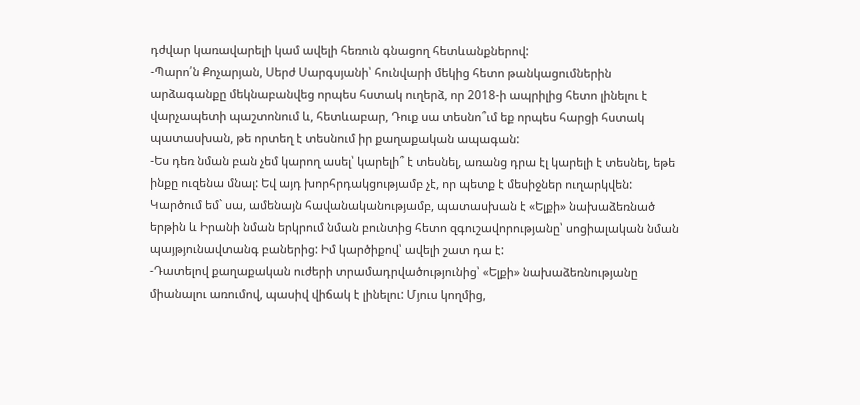դժվար կառավարելի կամ ավելի հեռուն գնացող հետևանքներով:
-Պարո՛ն Քոչարյան, Սերժ Սարգսյանի՝ հունվարի մեկից հետո թանկացումներին արձագանքը մեկնաբանվեց որպես հստակ ուղերձ, որ 2018-ի ապրիլից հետո լինելու է վարչապետի պաշտոնում և, հետևաբար, Դուք սա տեսնո՞ւմ եք որպես հարցի հստակ պատասխան, թե որտեղ է տեսնում իր քաղաքական ապագան:
-Ես դեռ նման բան չեմ կարող ասել՝ կարելի՞ է տեսնել, առանց դրա էլ կարելի է տեսնել, եթե ինքը ուզենա մնալ: Եվ այդ խորհրդակցությամբ չէ, որ պետք է մեսիջներ ուղարկվեն: Կարծում եմ` սա, ամենայն հավանականությամբ, պատասխան է «Ելքի» նախաձեռնած երթին և Իրանի նման երկրում նման բունտից հետո զգուշավորությանը՝ սոցիալական նման պայթյունավտանգ բաներից: Իմ կարծիքով՝ ավելի շատ դա է:
-Դատելով քաղաքական ուժերի տրամադրվածությունից՝ «Ելքի» նախաձեռնությանը միանալու առումով, պասիվ վիճակ է լինելու: Մյուս կողմից,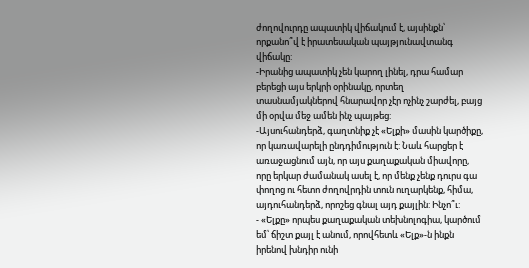ժողովուրդը ապատիկ վիճակում է, այսինքն՝ որքանո՞վ է իրատեսական պայթյունավտանգ վիճակը:
-Իրանից ապատիկ չեն կարող լինել, դրա համար բերեցի այս երկրի օրինակը, որտեղ տասնամյակներով հնարավոր չէր ոչինչ շարժել, բայց մի օրվա մեջ ամեն ինչ պայթեց:
-Այսուհանդերձ, գաղտնիք չէ «Ելքի» մասին կարծիքը, որ կառավարելի ընդդիմություն է: Նաև հարցեր է առաջացնում այն, որ այս քաղաքական միավորը, որը երկար ժամանակ ասել է, որ մենք չենք դուրս գա փողոց ու հետո ժողովրդին տուն ուղարկենք, հիմա, այդուհանդերձ, որոշեց գնալ այդ քայլին: Ինչո՞ւ:
- «Ելքը» որպես քաղաքական տեխնոլոգիա, կարծում եմ՝ ճիշտ քայլ է անում, որովհետև «Ելք»-ն ինքն իրենով խնդիր ունի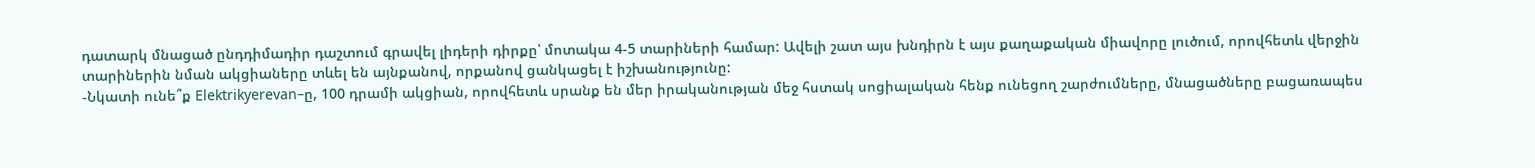դատարկ մնացած ընդդիմադիր դաշտում գրավել լիդերի դիրքը՝ մոտակա 4-5 տարիների համար: Ավելի շատ այս խնդիրն է այս քաղաքական միավորը լուծում, որովհետև վերջին տարիներին նման ակցիաները տևել են այնքանով, որքանով ցանկացել է իշխանությունը:
-Նկատի ունե՞ք Elektrikyerevan–ը, 100 դրամի ակցիան, որովհետև սրանք են մեր իրականության մեջ հստակ սոցիալական հենք ունեցող շարժումները, մնացածները բացառապես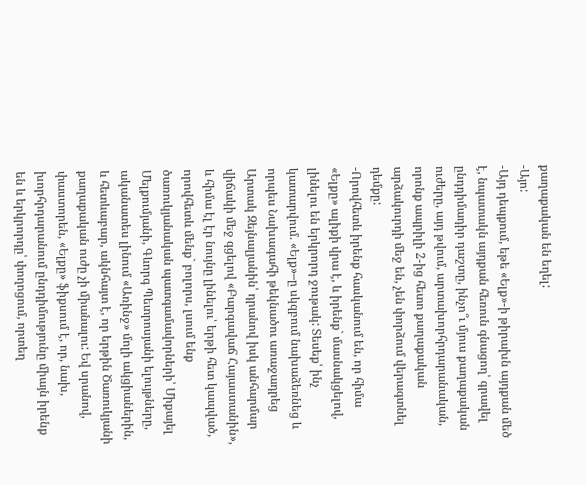քաղաքական են եղել:
-Այո:
-Այդ դեպքում, եթե «Ելք»-ի թիրախն այդքան մեծ է, նպատակն այդքան հեռուն գնացող՝ գրավել ընդդիմադիր դաշտը, ինչո՞ւ մյուս քաղաքական ուժերը, այդ թվում, արտախորհրդարանական, որոնք ապրիլի 2-ից հետո քաղաքական արձակուրդի մեջ են, չեն փորձում վերագտնել դեմքը:
-Որովհետև իրենք հասկանում են, որ հիմա «Ելքը» ալիքի վրա է, և իրենք` մասնակցելով, լինելու են երկրորդ ջութակ: Տեսեք՝ ինչ կատարվում. «Ելք»–ը սկզբում նախաձեռնեց և որպես Նախագահի թեկնածու առաջադրեց Արտակ Զեյնալյանին՝ դրանով իսկ անհարմար վիճակի մեջ գցելով «Բարգավաճ Հայաստանին», և հիմա էլ էր նույնը լինելու՝ երթի հետ կապված, որովհետև մենք` բոլորս, լսում ենք ծառուկյանական պատգամավորների՝ Միքայել Մելքումյանի, Գևորգ Պետրոսյանի ելույթները, ականատես լինում «Առինջ» մոլի ակցիաներին, և հետևաբար, ակնհայտ է, որ երթին Ծառուկյանի քաղաքական ուժը չի միանալու: Եվ սրանով, փաստորեն, «Ելքը» ֆիքսում է, որ, նախ, խորհրդարանում ընդդիմությունը միայն իրենք են և երկրորդը՝ փողոցում, որտեղ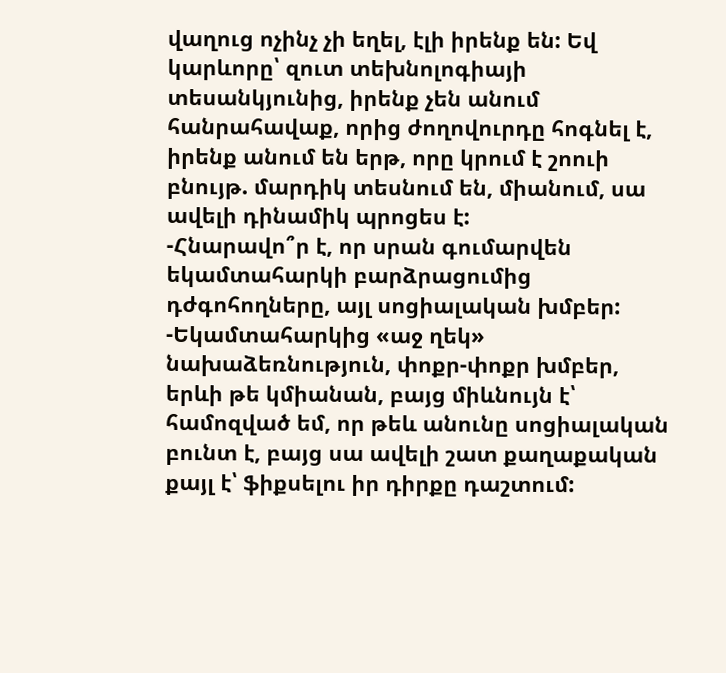վաղուց ոչինչ չի եղել, էլի իրենք են: Եվ կարևորը՝ զուտ տեխնոլոգիայի տեսանկյունից, իրենք չեն անում հանրահավաք, որից ժողովուրդը հոգնել է, իրենք անում են երթ, որը կրում է շոուի բնույթ. մարդիկ տեսնում են, միանում, սա ավելի դինամիկ պրոցես է:
-Հնարավո՞ր է, որ սրան գումարվեն եկամտահարկի բարձրացումից դժգոհողները, այլ սոցիալական խմբեր:
-Եկամտահարկից «աջ ղեկ» նախաձեռնություն, փոքր-փոքր խմբեր, երևի թե կմիանան, բայց միևնույն է՝ համոզված եմ, որ թեև անունը սոցիալական բունտ է, բայց սա ավելի շատ քաղաքական քայլ է՝ ֆիքսելու իր դիրքը դաշտում: